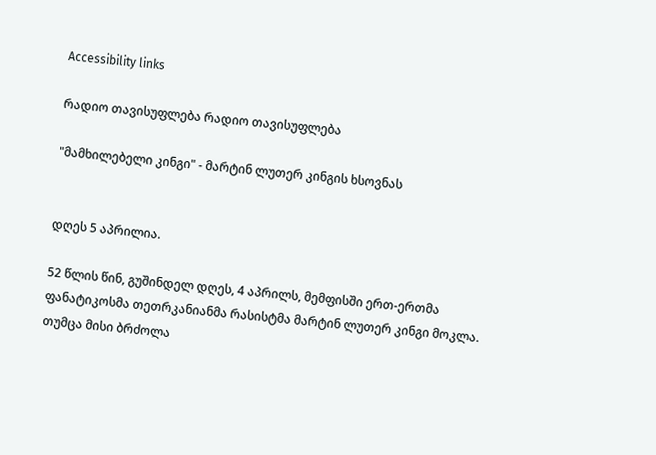Accessibility links

რადიო თავისუფლება რადიო თავისუფლება

"მამხილებელი კინგი" - მარტინ ლუთერ კინგის ხსოვნას


დღეს 5 აპრილია.

52 წლის წინ, გუშინდელ დღეს, 4 აპრილს, მემფისში ერთ-ერთმა ფანატიკოსმა თეთრკანიანმა რასისტმა მარტინ ლუთერ კინგი მოკლა. თუმცა მისი ბრძოლა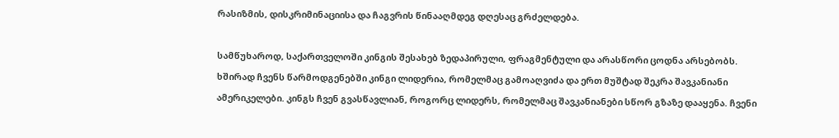რასიზმის, დისკრიმინაციისა და ჩაგვრის წინააღმდეგ დღესაც გრძელდება.

სამწუხაროდ, საქართველოში კინგის შესახებ ზედაპირული, ფრაგმენტული და არასწორი ცოდნა არსებობს. ხშირად ჩვენს წარმოდგენებში კინგი ლიდერია, რომელმაც გამოაღვიძა და ერთ მუშტად შეკრა შავკანიანი ამერიკელები. კინგს ჩვენ გვასწავლიან, როგორც ლიდერს, რომელმაც შავკანიანები სწორ გზაზე დააყენა. ჩვენი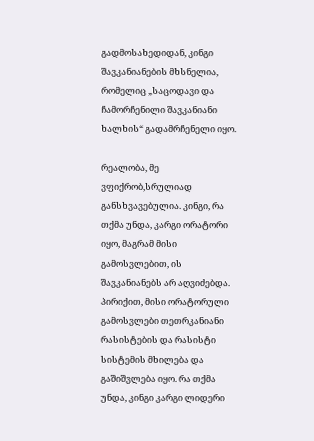გადმოსახედიდან, კინგი შავკანიანების მხსნელია, რომელიც „საცოდავი და ჩამორჩენილი შავკანიანი ხალხის“ გადამრჩენელი იყო.

რეალობა, მე ვფიქრობ,სრულიად განსხვავებულია. კინგი, რა თქმა უნდა, კარგი ორატორი იყო, მაგრამ მისი გამოსვლებით, ის შავკანიანებს არ აღვიძებდა. პირიქით, მისი ორატორული გამოსვლები თეთრკანიანი რასისტების და რასისტი სისტემის მხილება და გაშიშვლება იყო. რა თქმა უნდა, კინგი კარგი ლიდერი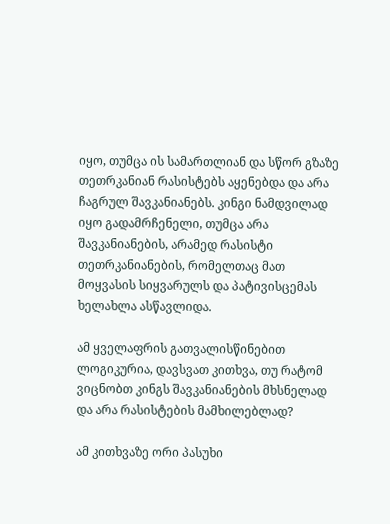იყო, თუმცა ის სამართლიან და სწორ გზაზე თეთრკანიან რასისტებს აყენებდა და არა ჩაგრულ შავკანიანებს. კინგი ნამდვილად იყო გადამრჩენელი, თუმცა არა შავკანიანების, არამედ რასისტი თეთრკანიანების, რომელთაც მათ მოყვასის სიყვარულს და პატივისცემას ხელახლა ასწავლიდა.

ამ ყველაფრის გათვალისწინებით ლოგიკურია, დავსვათ კითხვა, თუ რატომ ვიცნობთ კინგს შავკანიანების მხსნელად და არა რასისტების მამხილებლად?

ამ კითხვაზე ორი პასუხი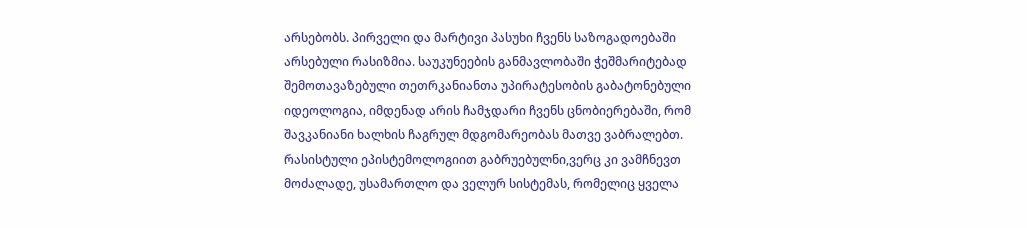არსებობს. პირველი და მარტივი პასუხი ჩვენს საზოგადოებაში არსებული რასიზმია. საუკუნეების განმავლობაში ჭეშმარიტებად შემოთავაზებული თეთრკანიანთა უპირატესობის გაბატონებული იდეოლოგია, იმდენად არის ჩამჯდარი ჩვენს ცნობიერებაში, რომ შავკანიანი ხალხის ჩაგრულ მდგომარეობას მათვე ვაბრალებთ. რასისტული ეპისტემოლოგიით გაბრუებულნი,ვერც კი ვამჩნევთ მოძალადე, უსამართლო და ველურ სისტემას, რომელიც ყველა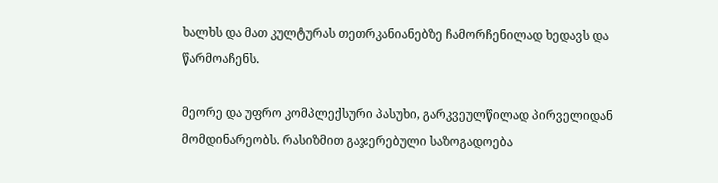ხალხს და მათ კულტურას თეთრკანიანებზე ჩამორჩენილად ხედავს და წარმოაჩენს.

მეორე და უფრო კომპლექსური პასუხი, გარკვეულწილად პირველიდან მომდინარეობს. რასიზმით გაჯერებული საზოგადოება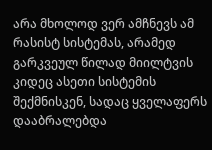არა მხოლოდ ვერ ამჩნევს ამ რასისტ სისტემას, არამედ გარკვეულ წილად მიილტვის კიდეც ასეთი სისტემის შექმნისკენ, სადაც ყველაფერს დააბრალებდა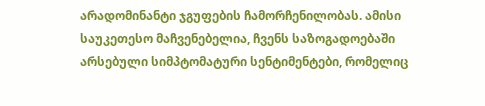არადომინანტი ჯგუფების ჩამორჩენილობას. ამისი საუკეთესო მაჩვენებელია, ჩვენს საზოგადოებაში არსებული სიმპტომატური სენტიმენტები, რომელიც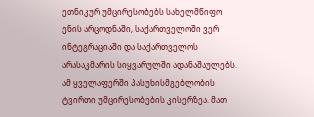ეთნიკურ უმცირესობებს სახელმწიფო ენის არცოდნაში, საქართველოში ვერ ინტეგრაციაში და საქართველოს არასაკმარის სიყვარულში ადანაშაულებს. ამ ყველაფერში პასუხისმგებლობის ტვირთი უმცირესობების კისერზეა. მათ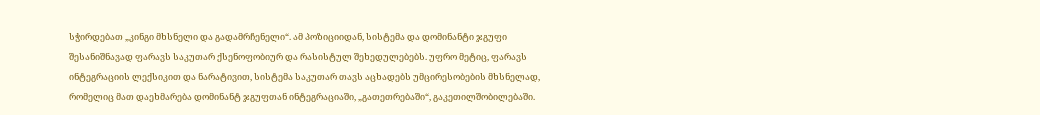სჭირდებათ „კინგი მხსნელი და გადამრჩენელი“. ამ პოზიციიდან, სისტემა და დომინანტი ჯგუფი შესანიშნავად ფარავს საკუთარ ქსენოფობიურ და რასისტულ შეხედულებებს. უფრო მეტიც, ფარავს ინტეგრაციის ლექსიკით და ნარატივით, სისტემა საკუთარ თავს აცხადებს უმცირესობების მხსნელად, რომელიც მათ დაეხმარება დომინანტ ჯგუფთან ინტეგრაციაში, „გათეთრებაში“, გაკეთილშობილებაში.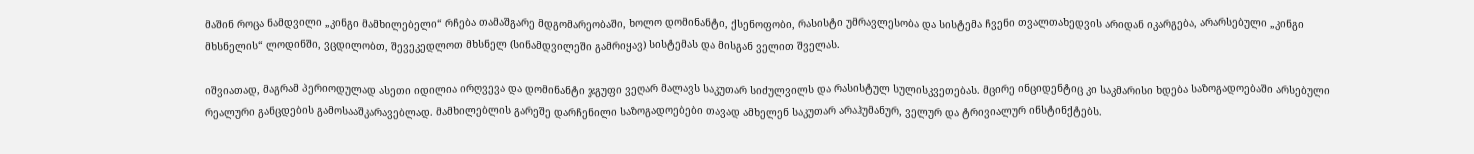მაშინ როცა ნამდვილი „კინგი მამხილებელი“ რჩება თამაშგარე მდგომარეობაში, ხოლო დომინანტი, ქსენოფობი, რასისტი უმრავლესობა და სისტემა ჩვენი თვალთახედვის არიდან იკარგება, არარსებული „კინგი მხსნელის“ ლოდინში, ვცდილობთ, შევეკედლოთ მხსნელ (სინამდვილეში გამრიყავ) სისტემას და მისგან ველით შველას.

იშვიათად, მაგრამ პერიოდულად ასეთი იდილია ირღვევა და დომინანტი ჯგუფი ვეღარ მალავს საკუთარ სიძულვილს და რასისტულ სულისკვეთებას. მცირე ინციდენტიც კი საკმარისი ხდება საზოგადოებაში არსებული რეალური განცდების გამოსააშკარავებლად. მამხილებლის გარეშე დარჩენილი საზოგადოებები თავად ამხელენ საკუთარ არაჰუმანურ, ველურ და ტრივიალურ ინსტინქტებს.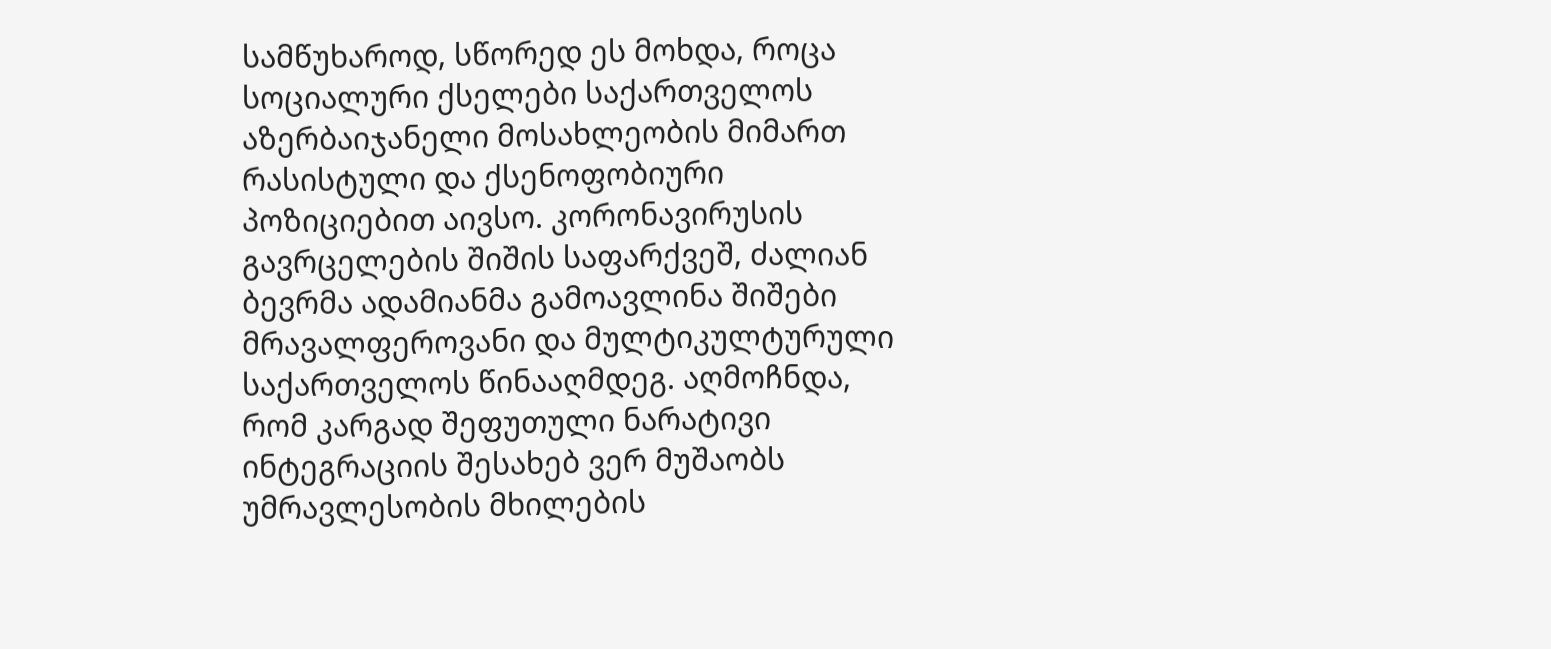სამწუხაროდ, სწორედ ეს მოხდა, როცა სოციალური ქსელები საქართველოს აზერბაიჯანელი მოსახლეობის მიმართ რასისტული და ქსენოფობიური პოზიციებით აივსო. კორონავირუსის გავრცელების შიშის საფარქვეშ, ძალიან ბევრმა ადამიანმა გამოავლინა შიშები მრავალფეროვანი და მულტიკულტურული საქართველოს წინააღმდეგ. აღმოჩნდა, რომ კარგად შეფუთული ნარატივი ინტეგრაციის შესახებ ვერ მუშაობს უმრავლესობის მხილების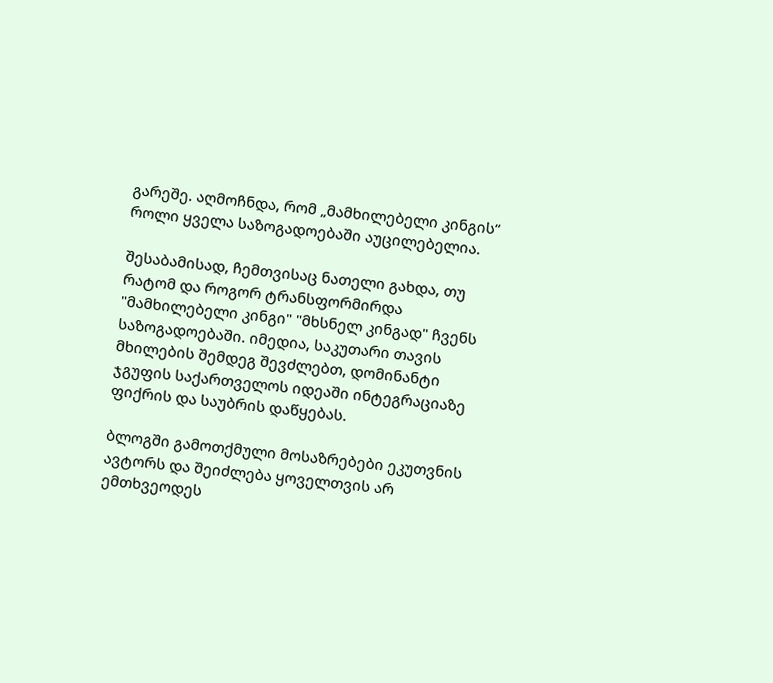გარეშე. აღმოჩნდა, რომ „მამხილებელი კინგის“ როლი ყველა საზოგადოებაში აუცილებელია.

შესაბამისად, ჩემთვისაც ნათელი გახდა, თუ რატომ და როგორ ტრანსფორმირდა "მამხილებელი კინგი" "მხსნელ კინგად" ჩვენს საზოგადოებაში. იმედია, საკუთარი თავის მხილების შემდეგ შევძლებთ, დომინანტი ჯგუფის საქართველოს იდეაში ინტეგრაციაზე ფიქრის და საუბრის დაწყებას.

ბლოგში გამოთქმული მოსაზრებები ეკუთვნის ავტორს და შეიძლება ყოველთვის არ ემთხვეოდეს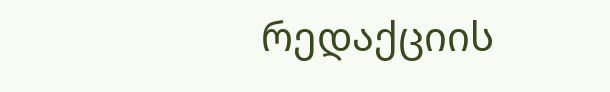რედაქციის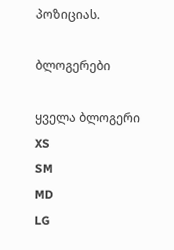პოზიციას.

ბლოგერები

ყველა ბლოგერი
XS
SM
MD
LG